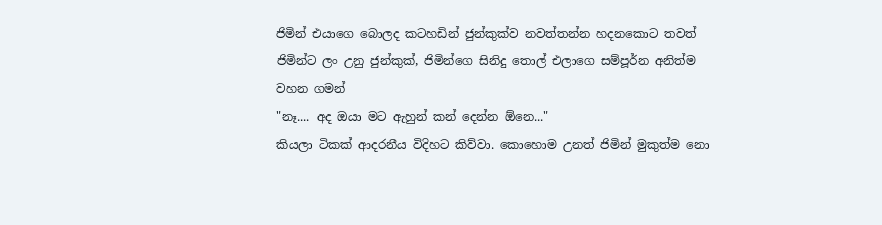ජිමින් එයාගෙ බොලද කටහඩින් ජුන්කුක්ව නවත්තන්න හදනකොට තවත් ජිමින්ට ලං උනු ජුන්කුක්, ජිමින්ගෙ සිනිදු තොල් එලාගෙ සම්පූර්න අනිත්ම වහන ගමන්
"නෑ.... අද ඔයා මට ඇහුන් කන් දෙන්න ඕනෙ..."
කියලා ටිකක් ආදරනීය විදිහට කිව්වා. කොහොම උනත් ජිමින් මුකුත්ම නො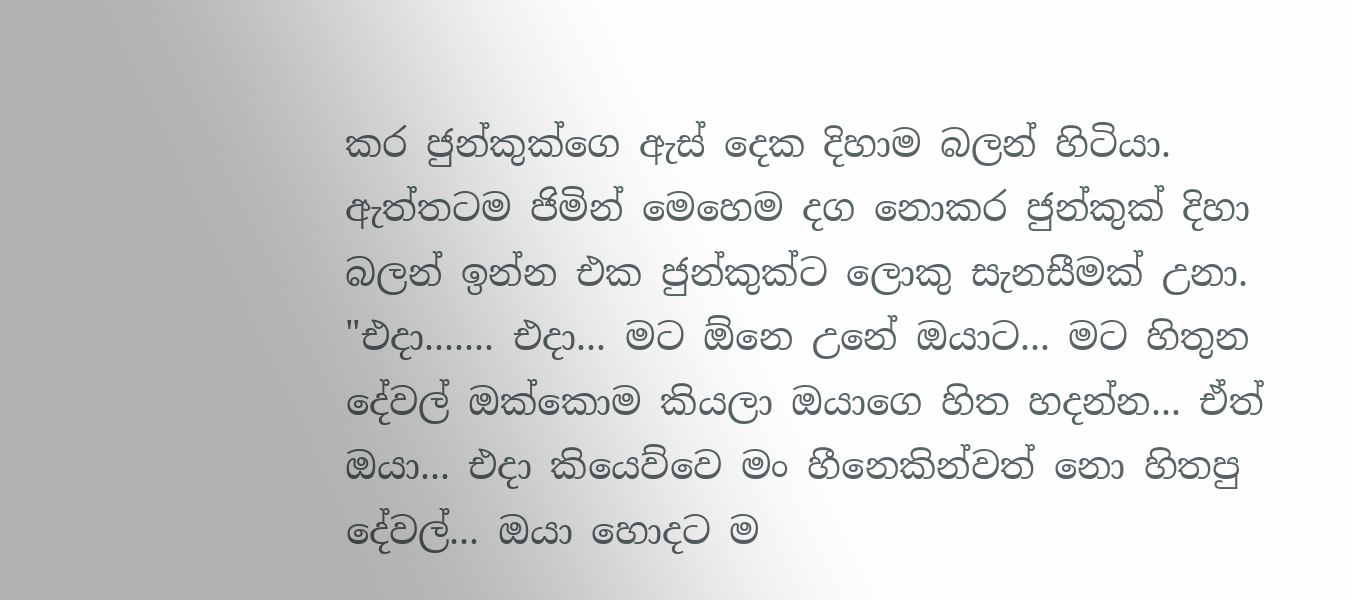කර ජුන්කුක්ගෙ ඇස් දෙක දිහාම බලන් හිටියා. ඇත්තටම ජිමින් මෙහෙම දග නොකර ජුන්කුක් දිහා බලන් ඉන්න එක ජුන්කුක්ට ලොකු සැනසීමක් උනා.
"එදා....... එදා... මට ඕනෙ උනේ ඔයාට... මට හිතුන දේවල් ඔක්කොම කියලා ඔයාගෙ හිත හදන්න... ඒත් ඔයා... එදා කියෙව්වෙ මං හීනෙකින්වත් නො හිතපු දේවල්... ඔයා හොදට ම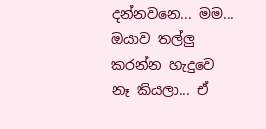දන්නවනෙ... මම... ඔයාව තල්ලු කරන්න හැදුවෙ නෑ කියලා... ඒ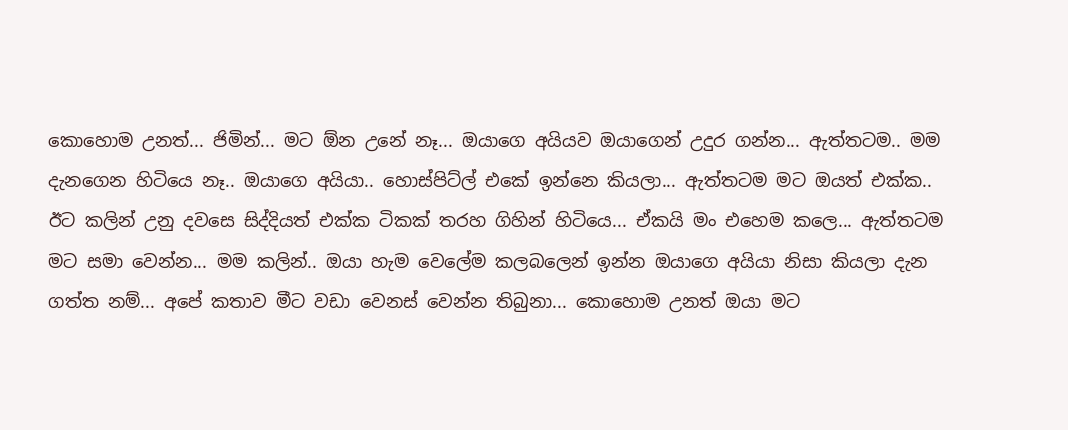කොහොම උනත්... ජිමින්... මට ඕන උනේ නෑ... ඔයාගෙ අයියව ඔයාගෙන් උදුර ගන්න... ඇත්තටම.. මම දැනගෙන හිටියෙ නෑ.. ඔයාගෙ අයියා.. හොස්පිට්ල් එකේ ඉන්නෙ කියලා... ඇත්තටම මට ඔයත් එක්ක.. ඊට කලින් උනු දවසෙ සිද්දියත් එක්ක ටිකක් තරහ ගිහින් හිටියෙ... ඒකයි මං එහෙම කලෙ... ඇත්තටම මට සමා වෙන්න... මම කලින්.. ඔයා හැම වෙලේම කලබලෙන් ඉන්න ඔයාගෙ අයියා නිසා කියලා දැන ගත්ත නම්... අපේ කතාව මීට වඩා වෙනස් වෙන්න තිබුනා... කොහොම උනත් ඔයා මට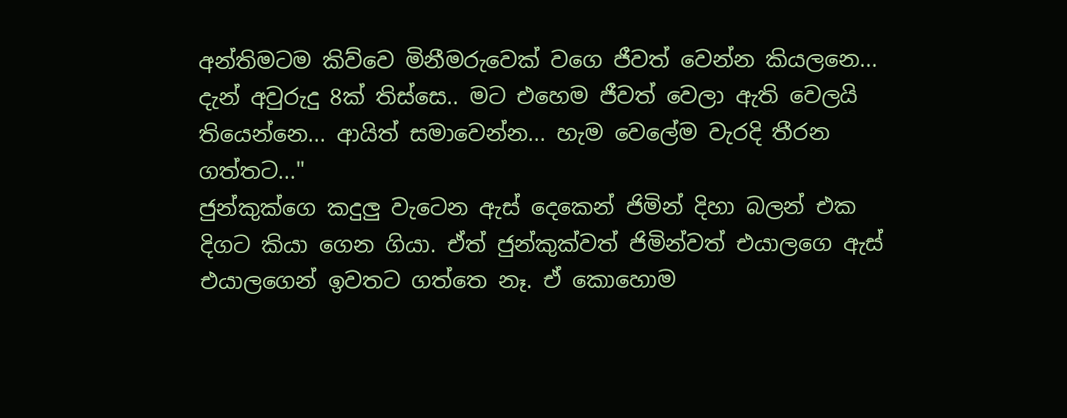අන්තිමටම කිව්වෙ මිනීමරුවෙක් වගෙ ජීවත් වෙන්න කියලනෙ... දැන් අවුරුදු 8ක් තිස්සෙ.. මට එහෙම ජීවත් වෙලා ඇති වෙලයි තියෙන්නෙ... ආයිත් සමාවෙන්න... හැම වෙලේම වැරදි තීරන ගත්තට..."
ජුන්කුක්ගෙ කදුලු වැටෙන ඇස් දෙකෙන් ජිමින් දිහා බලන් එක දිගට කියා ගෙන ගියා. ඒත් ජුන්කුක්වත් ජිමින්වත් එයාලගෙ ඇස් එයාලගෙන් ඉවතට ගත්තෙ නෑ. ඒ කොහොම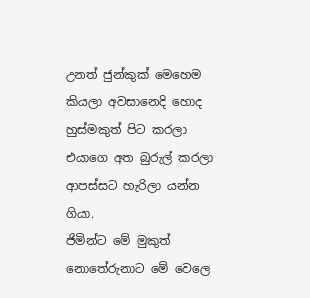උනත් ජුන්කුක් මෙහෙම කියලා අවසානෙදි හොද හුස්මකුත් පිට කරලා එයාගෙ අත බුරුල් කරලා ආපස්සට හැරිලා යන්න ගියා.
ජිමින්ට මේ මුකුත් නොතේරුනාට මේ වෙලෙ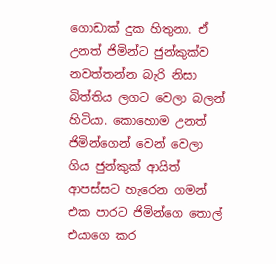ගොඩාක් දුක හිතුනා. ඒ උනත් ජිමින්ට ජුන්කුක්ව නවත්තන්න බැරි නිසා බිත්තිය ලගට වෙලා බලන් හිටියා. කොහොම උනත් ජිමින්ගෙන් වෙන් වෙලා ගිය ජුන්කුක් ආයිත් ආපස්සට හැරෙන ගමන් එක පාරට ජිමින්ගෙ තොල් එයාගෙ කර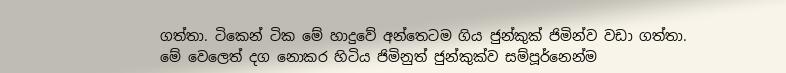ගත්තා. ටිකෙන් ටික මේ හාදුවේ අන්තෙටම ගිය ජුන්කුක් ජිමින්ව වඩා ගත්තා.
මේ වෙලෙත් දග නොකර හිටිය ජිමිනුත් ජුන්කුක්ව සම්පූර්නෙන්ම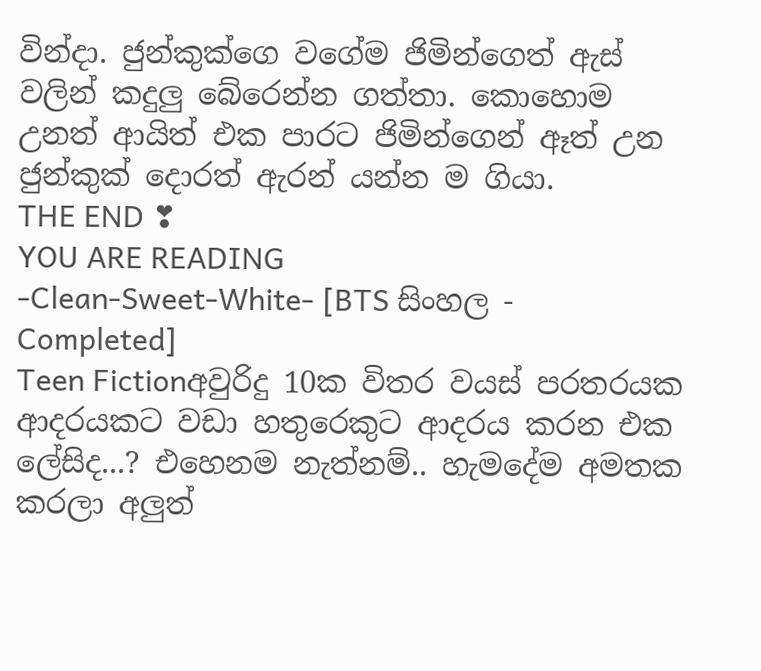වින්දා. ජුන්කුක්ගෙ වගේම ජිමින්ගෙත් ඇස් වලින් කදුලු බේරෙන්න ගත්තා. කොහොම උනත් ආයිත් එක පාරට ජිමින්ගෙන් ඈත් උන ජුන්කුක් දොරත් ඇරන් යන්න ම ගියා.
THE END ❣
YOU ARE READING
-Clean-Sweet-White- [BTS සිංහල - Completed]
Teen Fictionඅවුරිදු 10ක විතර වයස් පරතරයක ආදරයකට වඩා හතුරෙකුට ආදරය කරන එක ලේසිද...? එහෙනම නැත්නම්.. හැමදේම අමතක කරලා අලුත්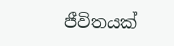ජීවිතයක්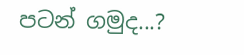පටන් ගමුද...?